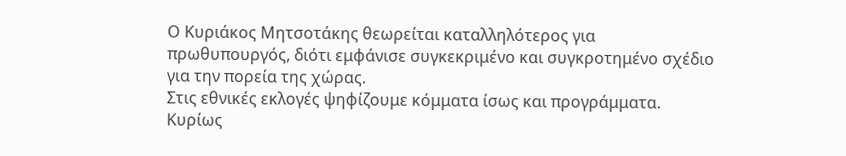Ο Κυριάκος Μητσοτάκης θεωρείται καταλληλότερος για πρωθυπουργός, διότι εμφάνισε συγκεκριμένο και συγκροτημένο σχέδιο για την πορεία της χώρας.
Στις εθνικές εκλογές ψηφίζουμε κόμματα ίσως και προγράμματα. Κυρίως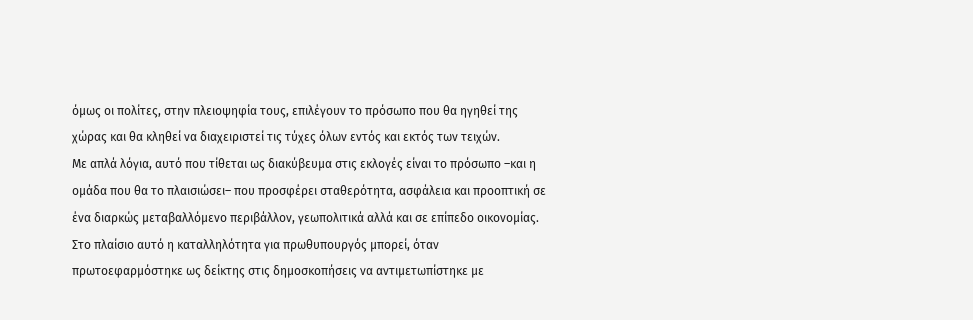όμως οι πολίτες, στην πλειοψηφία τους, επιλέγουν το πρόσωπο που θα ηγηθεί της χώρας και θα κληθεί να διαχειριστεί τις τύχες όλων εντός και εκτός των τειχών.
Με απλά λόγια, αυτό που τίθεται ως διακύβευμα στις εκλογές είναι το πρόσωπο –και η ομάδα που θα το πλαισιώσει– που προσφέρει σταθερότητα, ασφάλεια και προοπτική σε ένα διαρκώς μεταβαλλόμενο περιβάλλον, γεωπολιτικά αλλά και σε επίπεδο οικονομίας.
Στο πλαίσιο αυτό η καταλληλότητα για πρωθυπουργός μπορεί, όταν πρωτοεφαρμόστηκε ως δείκτης στις δημοσκοπήσεις να αντιμετωπίστηκε με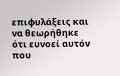επιφυλάξεις και να θεωρήθηκε ότι ευνοεί αυτόν που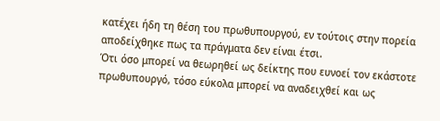κατέχει ήδη τη θέση του πρωθυπουργού, εν τούτοις στην πορεία αποδείχθηκε πως τα πράγματα δεν είναι έτσι.
Ότι όσο μπορεί να θεωρηθεί ως δείκτης που ευνοεί τον εκάστοτε πρωθυπουργό, τόσο εύκολα μπορεί να αναδειχθεί και ως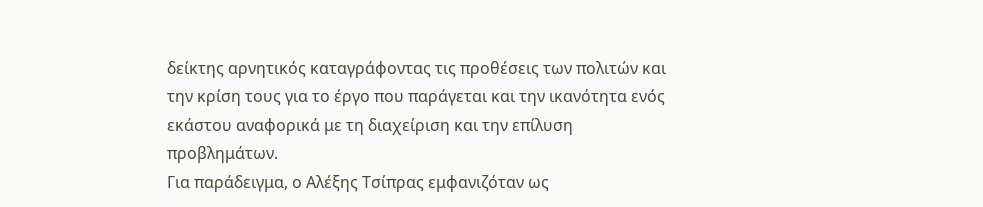δείκτης αρνητικός καταγράφοντας τις προθέσεις των πολιτών και την κρίση τους για το έργο που παράγεται και την ικανότητα ενός εκάστου αναφορικά με τη διαχείριση και την επίλυση προβλημάτων.
Για παράδειγμα, ο Αλέξης Τσίπρας εμφανιζόταν ως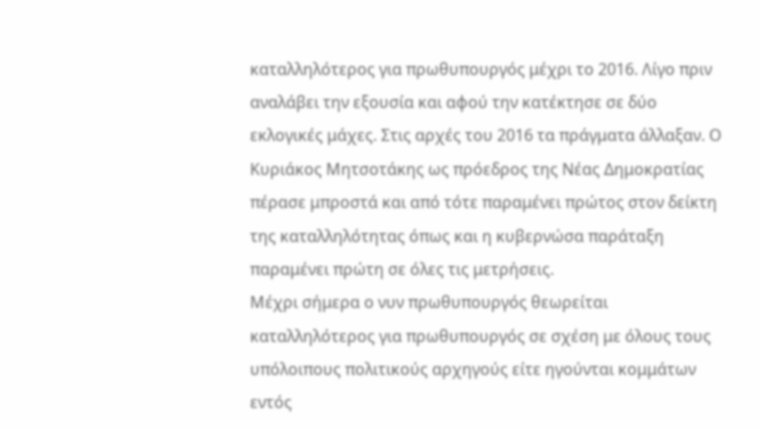καταλληλότερος για πρωθυπουργός μέχρι το 2016. Λίγο πριν αναλάβει την εξουσία και αφού την κατέκτησε σε δύο εκλογικές μάχες. Στις αρχές του 2016 τα πράγματα άλλαξαν. Ο Κυριάκος Μητσοτάκης ως πρόεδρος της Νέας Δημοκρατίας πέρασε μπροστά και από τότε παραμένει πρώτος στον δείκτη της καταλληλότητας όπως και η κυβερνώσα παράταξη παραμένει πρώτη σε όλες τις μετρήσεις.
Μέχρι σήμερα ο νυν πρωθυπουργός θεωρείται καταλληλότερος για πρωθυπουργός σε σχέση με όλους τους υπόλοιπους πολιτικούς αρχηγούς είτε ηγούνται κομμάτων εντός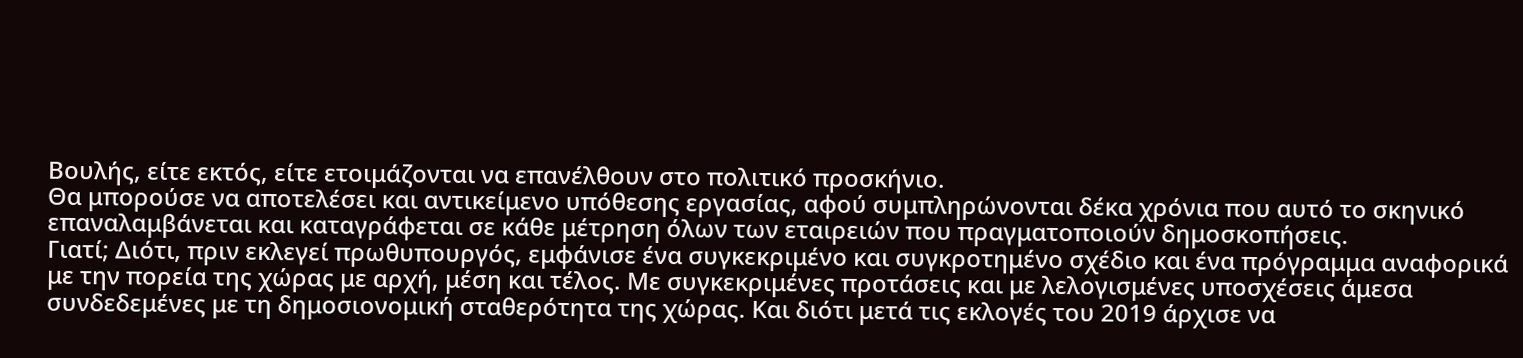Βουλής, είτε εκτός, είτε ετοιμάζονται να επανέλθουν στο πολιτικό προσκήνιο.
Θα μπορούσε να αποτελέσει και αντικείμενο υπόθεσης εργασίας, αφού συμπληρώνονται δέκα χρόνια που αυτό το σκηνικό επαναλαμβάνεται και καταγράφεται σε κάθε μέτρηση όλων των εταιρειών που πραγματοποιούν δημοσκοπήσεις.
Γιατί; Διότι, πριν εκλεγεί πρωθυπουργός, εμφάνισε ένα συγκεκριμένο και συγκροτημένο σχέδιο και ένα πρόγραμμα αναφορικά με την πορεία της χώρας με αρχή, μέση και τέλος. Με συγκεκριμένες προτάσεις και με λελογισμένες υποσχέσεις άμεσα συνδεδεμένες με τη δημοσιονομική σταθερότητα της χώρας. Και διότι μετά τις εκλογές του 2019 άρχισε να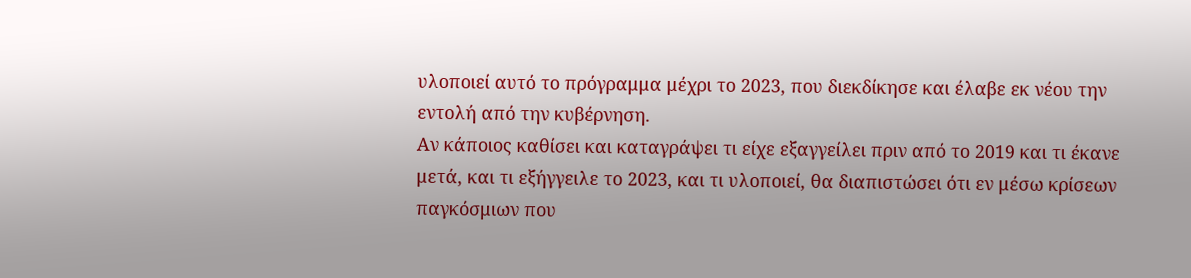υλοποιεί αυτό το πρόγραμμα μέχρι το 2023, που διεκδίκησε και έλαβε εκ νέου την εντολή από την κυβέρνηση.
Αν κάποιος καθίσει και καταγράψει τι είχε εξαγγείλει πριν από το 2019 και τι έκανε μετά, και τι εξήγγειλε το 2023, και τι υλοποιεί, θα διαπιστώσει ότι εν μέσω κρίσεων παγκόσμιων που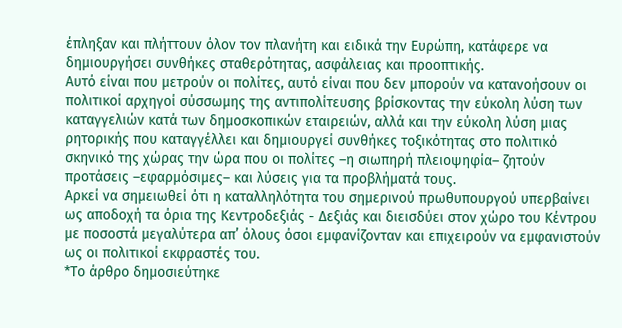έπληξαν και πλήττουν όλον τον πλανήτη και ειδικά την Ευρώπη, κατάφερε να δημιουργήσει συνθήκες σταθερότητας, ασφάλειας και προοπτικής.
Αυτό είναι που μετρούν οι πολίτες, αυτό είναι που δεν μπορούν να κατανοήσουν οι πολιτικοί αρχηγοί σύσσωμης της αντιπολίτευσης βρίσκοντας την εύκολη λύση των καταγγελιών κατά των δημοσκοπικών εταιρειών, αλλά και την εύκολη λύση μιας ρητορικής που καταγγέλλει και δημιουργεί συνθήκες τοξικότητας στο πολιτικό σκηνικό της χώρας την ώρα που οι πολίτες –η σιωπηρή πλειοψηφία– ζητούν προτάσεις –εφαρμόσιμες– και λύσεις για τα προβλήματά τους.
Αρκεί να σημειωθεί ότι η καταλληλότητα του σημερινού πρωθυπουργού υπερβαίνει ως αποδοχή τα όρια της Κεντροδεξιάς - Δεξιάς και διεισδύει στον χώρο του Κέντρου με ποσοστά μεγαλύτερα απ’ όλους όσοι εμφανίζονταν και επιχειρούν να εμφανιστούν ως οι πολιτικοί εκφραστές του.
*Το άρθρο δημοσιεύτηκε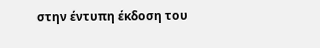στην έντυπη έκδοση του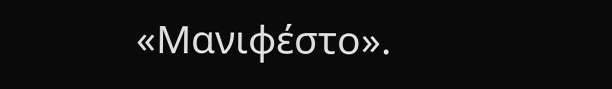«Μανιφέστο».